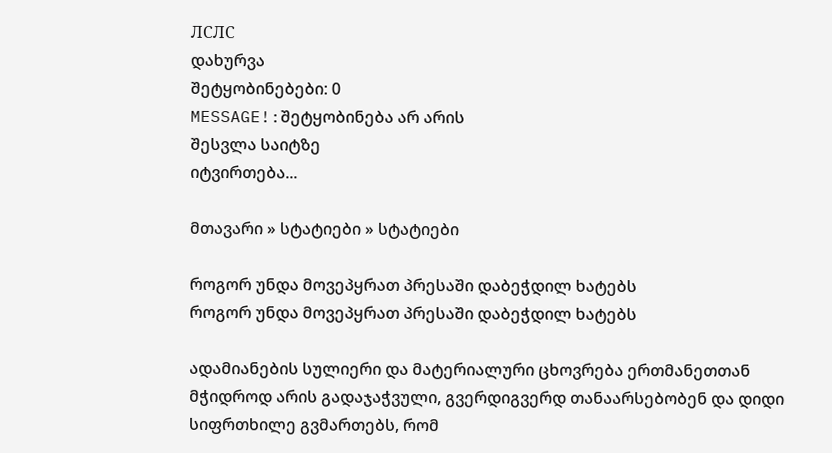ЛСЛС
დახურვა
შეტყობინებები: 0
MESSAGE!:შეტყობინება არ არის
შესვლა საიტზე
იტვირთება...

მთავარი » სტატიები » სტატიები

როგორ უნდა მოვეპყრათ პრესაში დაბეჭდილ ხატებს
როგორ უნდა მოვეპყრათ პრესაში დაბეჭდილ ხატებს

ადამიანების სულიერი და მატერიალური ცხოვრება ერთმანეთთან მჭიდროდ არის გადაჯაჭვული, გვერდიგვერდ თანაარსებობენ და დიდი სიფრთხილე გვმართებს, რომ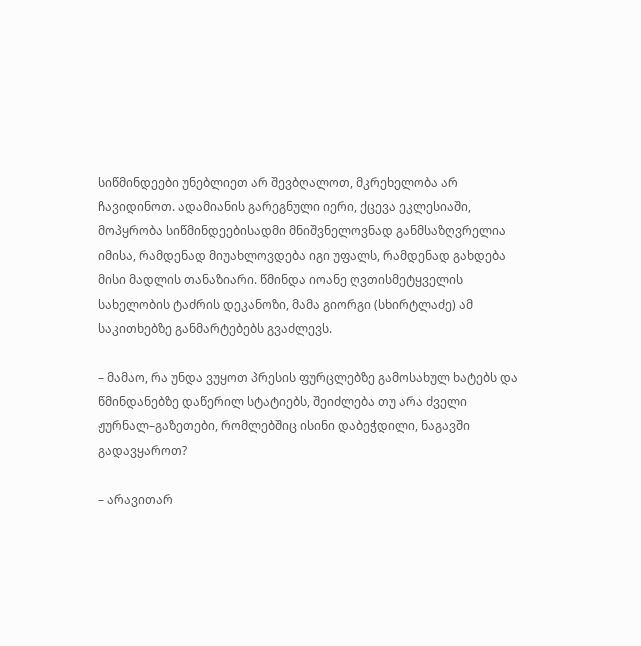სიწმინდეები უნებლიეთ არ შევბღალოთ, მკრეხელობა არ ჩავიდინოთ. ადამიანის გარეგნული იერი, ქცევა ეკლესიაში, მოპყრობა სიწმინდეებისადმი მნიშვნელოვნად განმსაზღვრელია იმისა, რამდენად მიუახლოვდება იგი უფალს, რამდენად გახდება მისი მადლის თანაზიარი. წმინდა იოანე ღვთისმეტყველის სახელობის ტაძრის დეკანოზი, მამა გიორგი (სხირტლაძე) ამ საკითხებზე განმარტებებს გვაძლევს.

– მამაო, რა უნდა ვუყოთ პრესის ფურცლებზე გამოსახულ ხატებს და წმინდანებზე დაწერილ სტატიებს, შეიძლება თუ არა ძველი ჟურნალ–გაზეთები, რომლებშიც ისინი დაბეჭდილი, ნაგავში გადავყაროთ?

– არავითარ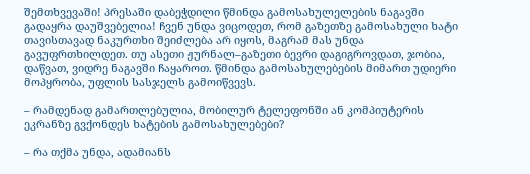შემთხვევაში! პრესაში დაბეჭდილი წმინდა გამოსახულელების ნაგავში გადაყრა დაუშვებელია! ჩვენ უნდა ვიცოდეთ, რომ გაზეთზე გამოსახული ხატი თავისთავად ნაკურთხი შეიძლება არ იყოს, მაგრამ მას უნდა გავუფრთხილდეთ. თუ ასეთი ჟურნალ–გაზეთი ბევრი დაგიგროვდათ, ჯობია, დაწვათ, ვიდრე ნაგავში ჩაყაროთ. წმინდა გამოსახულებების მიმართ უდიერი მოპყრობა, უფლის სასჯელს გამოიწვევს.

– რამდენად გამართლებულია, მობილურ ტელეფონში ან კომპიუტერის ეკრანზე გვქონდეს ხატების გამოსახულებები?

– რა თქმა უნდა, ადამიანს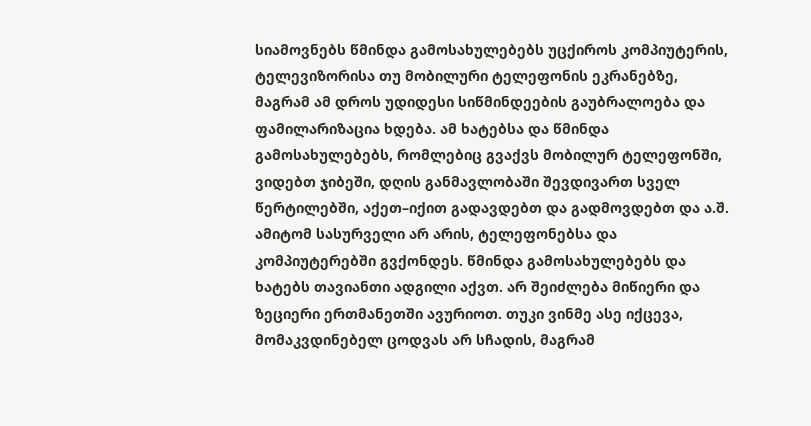სიამოვნებს წმინდა გამოსახულებებს უცქიროს კომპიუტერის, ტელევიზორისა თუ მობილური ტელეფონის ეკრანებზე, მაგრამ ამ დროს უდიდესი სიწმინდეების გაუბრალოება და ფამილარიზაცია ხდება. ამ ხატებსა და წმინდა გამოსახულებებს, რომლებიც გვაქვს მობილურ ტელეფონში, ვიდებთ ჯიბეში, დღის განმავლობაში შევდივართ სველ წერტილებში, აქეთ–იქით გადავდებთ და გადმოვდებთ და ა.შ. ამიტომ სასურველი არ არის, ტელეფონებსა და კომპიუტერებში გვქონდეს. წმინდა გამოსახულებებს და ხატებს თავიანთი ადგილი აქვთ. არ შეიძლება მიწიერი და ზეციერი ერთმანეთში ავურიოთ. თუკი ვინმე ასე იქცევა, მომაკვდინებელ ცოდვას არ სჩადის, მაგრამ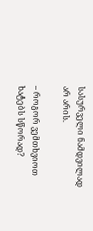სასურველი ნამდვილად არ არის.

– როგორ ვემთხვიოთ ხატებს სწორად?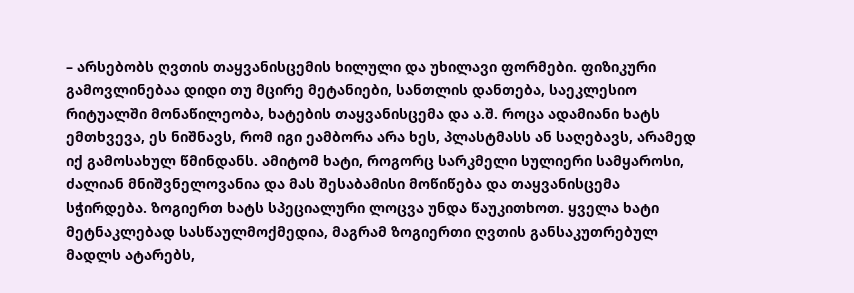– არსებობს ღვთის თაყვანისცემის ხილული და უხილავი ფორმები. ფიზიკური გამოვლინებაა დიდი თუ მცირე მეტანიები, სანთლის დანთება, საეკლესიო რიტუალში მონაწილეობა, ხატების თაყვანისცემა და ა.შ. როცა ადამიანი ხატს ემთხვევა, ეს ნიშნავს, რომ იგი ეამბორა არა ხეს, პლასტმასს ან საღებავს, არამედ იქ გამოსახულ წმინდანს. ამიტომ ხატი, როგორც სარკმელი სულიერი სამყაროსი, ძალიან მნიშვნელოვანია და მას შესაბამისი მოწიწება და თაყვანისცემა სჭირდება. ზოგიერთ ხატს სპეციალური ლოცვა უნდა წაუკითხოთ. ყველა ხატი მეტნაკლებად სასწაულმოქმედია, მაგრამ ზოგიერთი ღვთის განსაკუთრებულ მადლს ატარებს,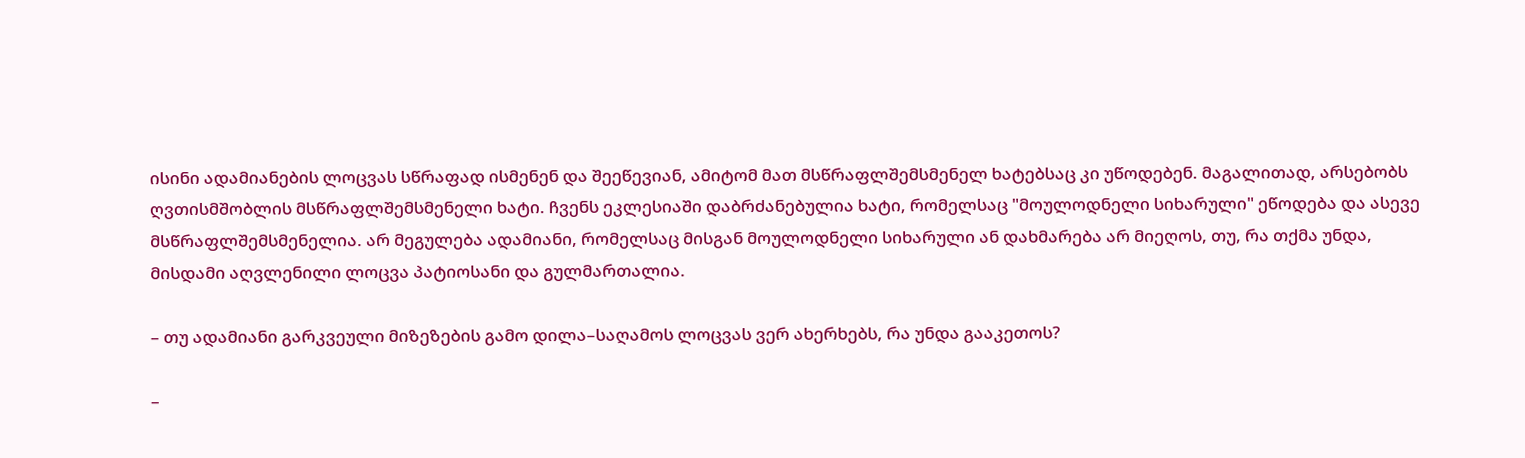ისინი ადამიანების ლოცვას სწრაფად ისმენენ და შეეწევიან, ამიტომ მათ მსწრაფლშემსმენელ ხატებსაც კი უწოდებენ. მაგალითად, არსებობს ღვთისმშობლის მსწრაფლშემსმენელი ხატი. ჩვენს ეკლესიაში დაბრძანებულია ხატი, რომელსაც "მოულოდნელი სიხარული" ეწოდება და ასევე მსწრაფლშემსმენელია. არ მეგულება ადამიანი, რომელსაც მისგან მოულოდნელი სიხარული ან დახმარება არ მიეღოს, თუ, რა თქმა უნდა, მისდამი აღვლენილი ლოცვა პატიოსანი და გულმართალია.

– თუ ადამიანი გარკვეული მიზეზების გამო დილა–საღამოს ლოცვას ვერ ახერხებს, რა უნდა გააკეთოს?

–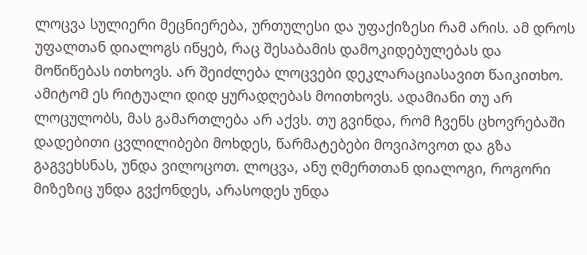ლოცვა სულიერი მეცნიერება, ურთულესი და უფაქიზესი რამ არის. ამ დროს უფალთან დიალოგს იწყებ, რაც შესაბამის დამოკიდებულებას და მოწიწებას ითხოვს. არ შეიძლება ლოცვები დეკლარაციასავით წაიკითხო. ამიტომ ეს რიტუალი დიდ ყურადღებას მოითხოვს. ადამიანი თუ არ ლოცულობს, მას გამართლება არ აქვს. თუ გვინდა, რომ ჩვენს ცხოვრებაში დადებითი ცვლილიბები მოხდეს, წარმატებები მოვიპოვოთ და გზა გაგვეხსნას, უნდა ვილოცოთ. ლოცვა, ანუ ღმერთთან დიალოგი, როგორი მიზეზიც უნდა გვქონდეს, არასოდეს უნდა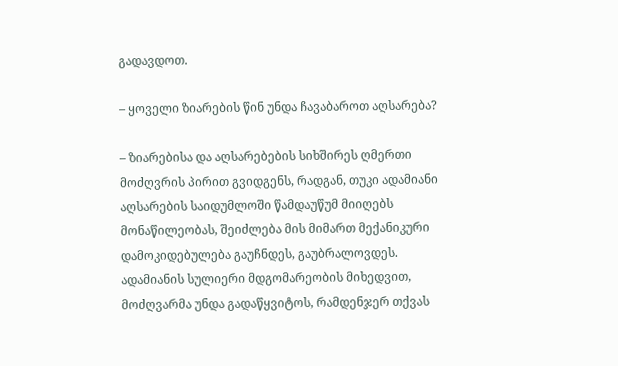გადავდოთ.

– ყოველი ზიარების წინ უნდა ჩავაბაროთ აღსარება?

– ზიარებისა და აღსარებების სიხშირეს ღმერთი მოძღვრის პირით გვიდგენს, რადგან, თუკი ადამიანი აღსარების საიდუმლოში წამდაუწუმ მიიღებს მონაწილეობას, შეიძლება მის მიმართ მექანიკური დამოკიდებულება გაუჩნდეს, გაუბრალოვდეს. ადამიანის სულიერი მდგომარეობის მიხედვით, მოძღვარმა უნდა გადაწყვიტოს, რამდენჯერ თქვას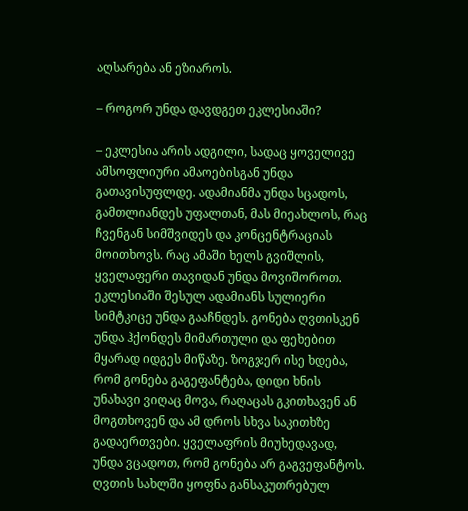აღსარება ან ეზიაროს.

– როგორ უნდა დავდგეთ ეკლესიაში?

– ეკლესია არის ადგილი, სადაც ყოველივე ამსოფლიური ამაოებისგან უნდა გათავისუფლდე. ადამიანმა უნდა სცადოს, გამთლიანდეს უფალთან, მას მიეახლოს, რაც ჩვენგან სიმშვიდეს და კონცენტრაციას მოითხოვს. რაც ამაში ხელს გვიშლის, ყველაფერი თავიდან უნდა მოვიშოროთ. ეკლესიაში შესულ ადამიანს სულიერი სიმტკიცე უნდა გააჩნდეს. გონება ღვთისკენ უნდა ჰქონდეს მიმართული და ფეხებით მყარად იდგეს მიწაზე. ზოგჯერ ისე ხდება, რომ გონება გაგეფანტება, დიდი ხნის უნახავი ვიღაც მოვა, რაღაცას გკითხავენ ან მოგთხოვენ და ამ დროს სხვა საკითხზე გადაერთვები. ყველაფრის მიუხედავად, უნდა ვცადოთ, რომ გონება არ გაგვეფანტოს. ღვთის სახლში ყოფნა განსაკუთრებულ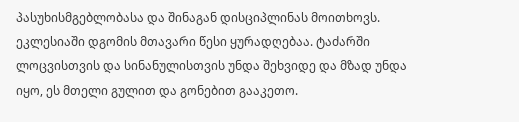პასუხისმგებლობასა და შინაგან დისციპლინას მოითხოვს. ეკლესიაში დგომის მთავარი წესი ყურადღებაა. ტაძარში ლოცვისთვის და სინანულისთვის უნდა შეხვიდე და მზად უნდა იყო, ეს მთელი გულით და გონებით გააკეთო.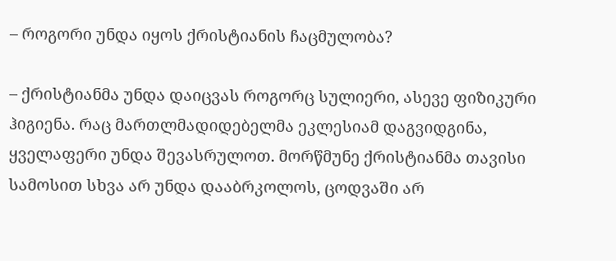– როგორი უნდა იყოს ქრისტიანის ჩაცმულობა?

– ქრისტიანმა უნდა დაიცვას როგორც სულიერი, ასევე ფიზიკური ჰიგიენა. რაც მართლმადიდებელმა ეკლესიამ დაგვიდგინა, ყველაფერი უნდა შევასრულოთ. მორწმუნე ქრისტიანმა თავისი სამოსით სხვა არ უნდა დააბრკოლოს, ცოდვაში არ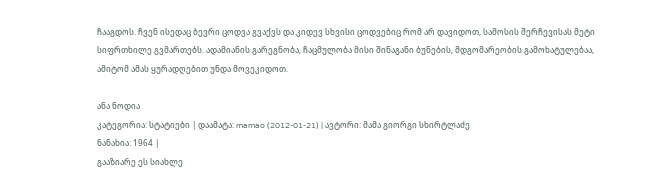ჩააგდოს. ჩვენ ისედაც ბევრი ცოდვა გვაქვს და კიდევ სხვისი ცოდვებიც რომ არ დავიდოთ, სამოსის შერჩევისას მეტი სიფრთხილე გვმართებს. ადამიანის გარეგნობა, ჩაცმულობა მისი შინაგანი ბუნების, მდგომარეობის გამოხატულებაა, ამიტომ ამას ყურადღებით უნდა მოვეკიდოთ.

ანა ნოდია
კატეგორია: სტატიები | დაამატა: mamao (2012-01-21) | ავტორი: მამა გიორგი სხირტლაძე
ნანახია: 1964 |
გააზიარე ეს სიახლე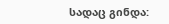სადაც გინდა: